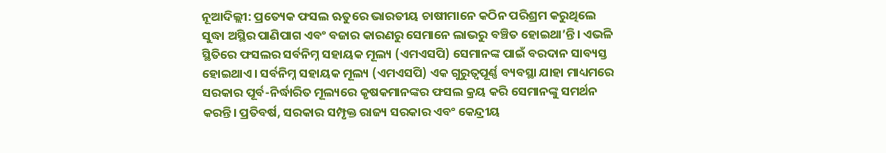ନୂଆଦିଲ୍ଲୀ: ପ୍ରତ୍ୟେକ ଫସଲ ଋତୁରେ ଭାରତୀୟ ଚାଷୀମାନେ କଠିନ ପରିଶ୍ରମ କରୁଥିଲେ ସୁଦ୍ଧା ଅସ୍ଥିର ପାଣିପାଗ ଏବଂ ବଜାର କାରଣରୁ ସେମାନେ ଲାଭରୁ ବଞ୍ଚିତ ହୋଇଥା’ନ୍ତି। ଏଭଳି ସ୍ଥିତିରେ ଫସଲର ସର୍ବନିମ୍ନ ସହାୟକ ମୂଲ୍ୟ (ଏମଏସପି) ସେମାନଙ୍କ ପାଇଁ ବରଦାନ ସାବ୍ୟସ୍ତ ହୋଇଥାଏ। ସର୍ବନିମ୍ନ ସହାୟକ ମୂଲ୍ୟ (ଏମଏସପି) ଏକ ଗୁରୁତ୍ୱପୂର୍ଣ୍ଣ ବ୍ୟବସ୍ଥା ଯାହା ମାଧ୍ୟମରେ ସରକାର ପୂର୍ବ-ନିର୍ଦ୍ଧାରିତ ମୂଲ୍ୟରେ କୃଷକମାନଙ୍କର ଫସଲ କ୍ରୟ କରି ସେମାନଙ୍କୁ ସମର୍ଥନ କରନ୍ତି। ପ୍ରତିବର୍ଷ, ସରକାର ସମ୍ପୃକ୍ତ ରାଜ୍ୟ ସରକାର ଏବଂ କେନ୍ଦ୍ରୀୟ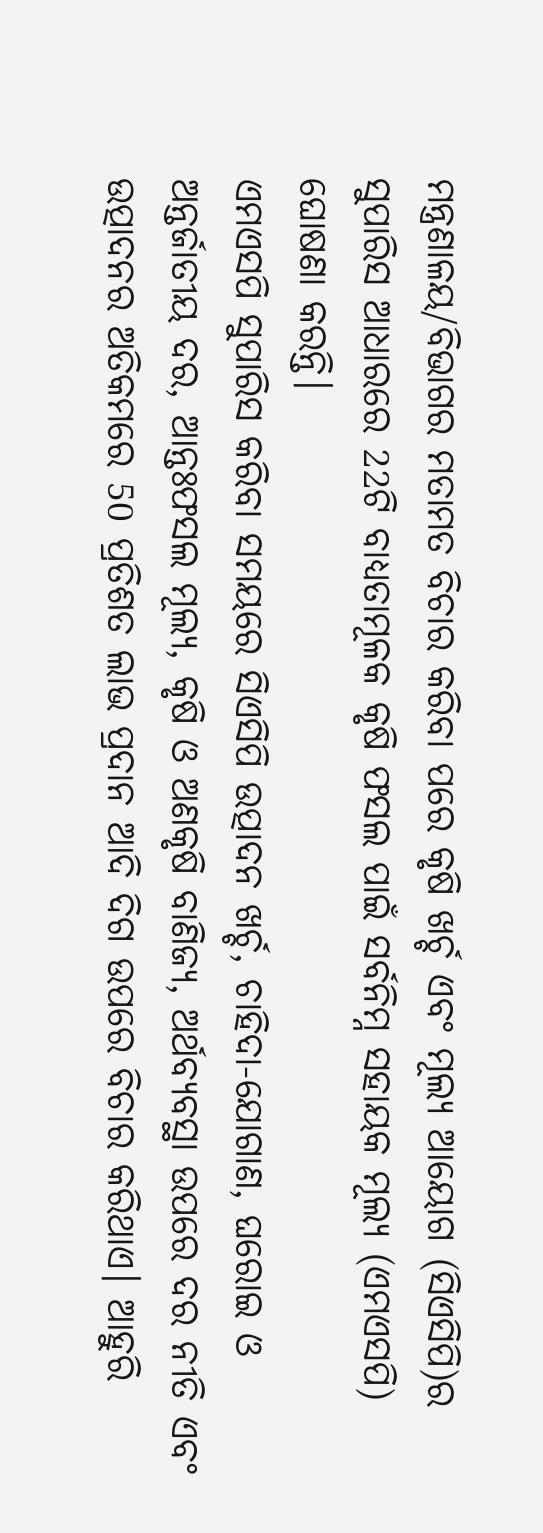ମନ୍ତ୍ରଣାଳୟ/ବିଭାଗର ମତାମତ ବିଚାର କରିବା ପରେ କୃଷି ଖର୍ଚ୍ଚ ଏବଂ ମୂଲ୍ୟ ଆୟୋଗ (ସିଏସିପି)ର ସୁପାରିସ ଆଧାରରେ 22ଟି ବାଧ୍ୟତାମୂଳକ କୃଷି ଫସଲ ପାଇଁ ସର୍ବନିମ୍ନ ସହାୟକ ମୂଲ୍ୟ (ଏମଏସପି) ଘୋଷଣା କରନ୍ତି।
ଏମଏସପି ସୁପାରିସ କରିବା ସମୟରେ ସିଏସିପି ଉତ୍ପାଦନ ଖର୍ଚ୍ଚ, ଚାହିଦା-ଯୋଗାଣ, ଘରୋଇ ଓ ଅନ୍ତର୍ଜାତୀୟ ଦର, ଆନ୍ତଃଫସଲ ମୂଲ୍ୟ, କୃଷି ଓ ଅଣକୃଷି ବାଣିଜ୍ୟ, ଅର୍ଥବ୍ୟବସ୍ଥା ଉପରେ ଦର ନୀତି ଏବଂ ଉତ୍ପାଦନର ଅତିକମରେ 50 ପ୍ରତିଶତ ଲାଭ ପ୍ରଦାନ ଆଦି ଦିଗ ଉପରେ ବିଚାର କରିଥାଏ। ଆହୁରି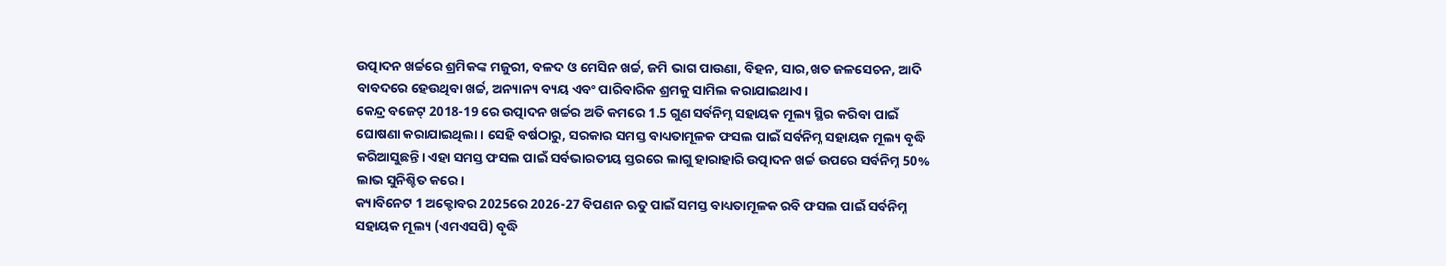ଉତ୍ପାଦନ ଖର୍ଚ୍ଚରେ ଶ୍ରମିକଙ୍କ ମଜୁରୀ, ବଳଦ ଓ ମେସିନ ଖର୍ଚ୍ଚ, ଜମି ଭାଗ ପାଉଣା, ବିହନ, ସାର,ଖତ ଜଳସେଚନ, ଆଦି ବାବଦରେ ହେଉଥିବା ଖର୍ଚ୍ଚ, ଅନ୍ୟାନ୍ୟ ବ୍ୟୟ ଏବଂ ପାରିବାରିକ ଶ୍ରମକୁ ସାମିଲ କରାଯାଇଥାଏ।
କେନ୍ଦ୍ର ବଜେଟ୍ 2018-19 ରେ ଉତ୍ପାଦନ ଖର୍ଚ୍ଚର ଅତି କମରେ 1.5 ଗୁଣ ସର୍ବନିମ୍ନ ସହାୟକ ମୂଲ୍ୟ ସ୍ଥିର କରିବା ପାଇଁ ଘୋଷଣା କରାଯାଇଥିଲା। ସେହି ବର୍ଷଠାରୁ, ସରକାର ସମସ୍ତ ବାଧ୍ୟତାମୂଳକ ଫସଲ ପାଇଁ ସର୍ବନିମ୍ନ ସହାୟକ ମୂଲ୍ୟ ବୃଦ୍ଧି କରିଆସୁଛନ୍ତି। ଏହା ସମସ୍ତ ଫସଲ ପାଇଁ ସର୍ବଭାରତୀୟ ସ୍ତରରେ ଲାଗୁ ହାରାହାରି ଉତ୍ପାଦନ ଖର୍ଚ୍ଚ ଉପରେ ସର୍ବନିମ୍ନ 50% ଲାଭ ସୁନିଶ୍ଚିତ କରେ।
କ୍ୟାବିନେଟ 1 ଅକ୍ଟୋବର 2025ରେ 2026-27 ବିପଣନ ଋତୁ ପାଇଁ ସମସ୍ତ ବାଧ୍ୟତାମୂଳକ ରବି ଫସଲ ପାଇଁ ସର୍ବନିମ୍ନ ସହାୟକ ମୂଲ୍ୟ (ଏମଏସପି) ବୃଦ୍ଧି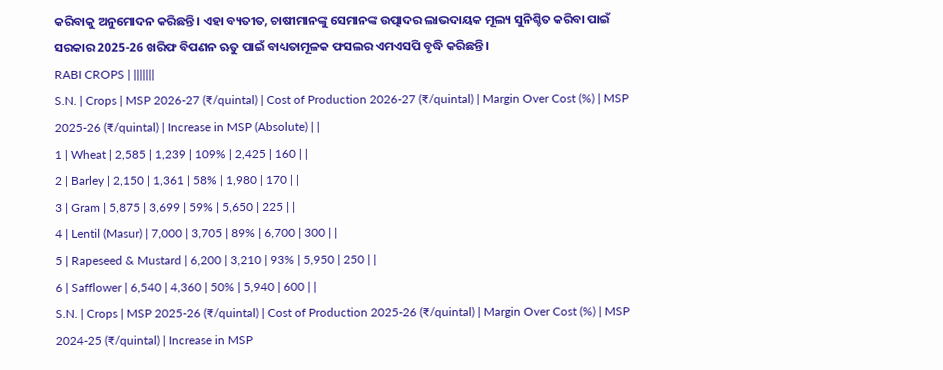କରିବାକୁ ଅନୁମୋଦନ କରିଛନ୍ତି। ଏହା ବ୍ୟତୀତ, ଚାଷୀମାନଙ୍କୁ ସେମାନଙ୍କ ଉତ୍ପାଦର ଲାଭଦାୟକ ମୂଲ୍ୟ ସୁନିଶ୍ଚିତ କରିବା ପାଇଁ ସରକାର 2025-26 ଖରିଫ ବିପଣନ ଋତୁ ପାଇଁ ବାଧ୍ୟତାମୂଳକ ଫସଲର ଏମଏସପି ବୃଦ୍ଧି କରିଛନ୍ତି।
RABI CROPS | |||||||
S.N. | Crops | MSP 2026-27 (₹/quintal) | Cost of Production 2026-27 (₹/quintal) | Margin Over Cost (%) | MSP 2025-26 (₹/quintal) | Increase in MSP (Absolute) | |
1 | Wheat | 2,585 | 1,239 | 109% | 2,425 | 160 | |
2 | Barley | 2,150 | 1,361 | 58% | 1,980 | 170 | |
3 | Gram | 5,875 | 3,699 | 59% | 5,650 | 225 | |
4 | Lentil (Masur) | 7,000 | 3,705 | 89% | 6,700 | 300 | |
5 | Rapeseed & Mustard | 6,200 | 3,210 | 93% | 5,950 | 250 | |
6 | Safflower | 6,540 | 4,360 | 50% | 5,940 | 600 | |
S.N. | Crops | MSP 2025-26 (₹/quintal) | Cost of Production 2025-26 (₹/quintal) | Margin Over Cost (%) | MSP 2024-25 (₹/quintal) | Increase in MSP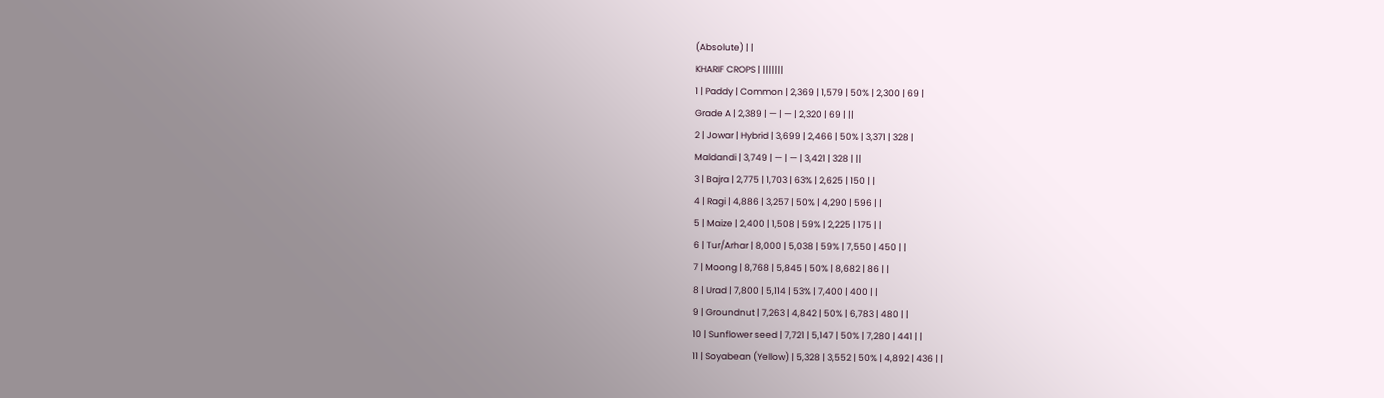(Absolute) | |
KHARIF CROPS | |||||||
1 | Paddy | Common | 2,369 | 1,579 | 50% | 2,300 | 69 |
Grade A | 2,389 | — | — | 2,320 | 69 | ||
2 | Jowar | Hybrid | 3,699 | 2,466 | 50% | 3,371 | 328 |
Maldandi | 3,749 | — | — | 3,421 | 328 | ||
3 | Bajra | 2,775 | 1,703 | 63% | 2,625 | 150 | |
4 | Ragi | 4,886 | 3,257 | 50% | 4,290 | 596 | |
5 | Maize | 2,400 | 1,508 | 59% | 2,225 | 175 | |
6 | Tur/Arhar | 8,000 | 5,038 | 59% | 7,550 | 450 | |
7 | Moong | 8,768 | 5,845 | 50% | 8,682 | 86 | |
8 | Urad | 7,800 | 5,114 | 53% | 7,400 | 400 | |
9 | Groundnut | 7,263 | 4,842 | 50% | 6,783 | 480 | |
10 | Sunflower seed | 7,721 | 5,147 | 50% | 7,280 | 441 | |
11 | Soyabean (Yellow) | 5,328 | 3,552 | 50% | 4,892 | 436 | |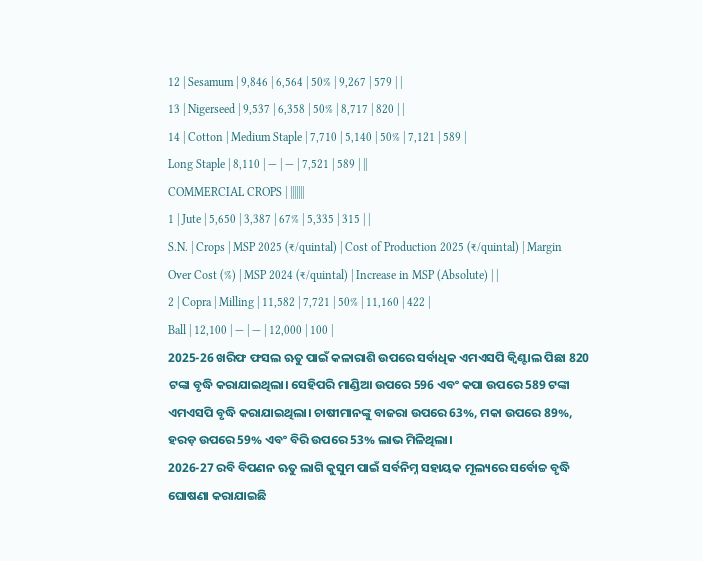12 | Sesamum | 9,846 | 6,564 | 50% | 9,267 | 579 | |
13 | Nigerseed | 9,537 | 6,358 | 50% | 8,717 | 820 | |
14 | Cotton | Medium Staple | 7,710 | 5,140 | 50% | 7,121 | 589 |
Long Staple | 8,110 | — | — | 7,521 | 589 | ||
COMMERCIAL CROPS | |||||||
1 | Jute | 5,650 | 3,387 | 67% | 5,335 | 315 | |
S.N. | Crops | MSP 2025 (₹/quintal) | Cost of Production 2025 (₹/quintal) | Margin Over Cost (%) | MSP 2024 (₹/quintal) | Increase in MSP (Absolute) | |
2 | Copra | Milling | 11,582 | 7,721 | 50% | 11,160 | 422 |
Ball | 12,100 | — | — | 12,000 | 100 |
2025-26 ଖରିଫ ଫସଲ ଋତୁ ପାଇଁ କଳାରାଶି ଉପରେ ସର୍ବାଧିକ ଏମଏସପି କ୍ୱିଣ୍ଟାଲ ପିଛା 820 ଟଙ୍କା ବୃଦ୍ଧି କରାଯାଇଥିଲା। ସେହିପରି ମାଣ୍ଡିଆ ଉପରେ 596 ଏବଂ କପା ଉପରେ 589 ଟଙ୍କା ଏମଏସପି ବୃଦ୍ଧି କରାଯାଇଥିଲା। ଚାଷୀମାନଙ୍କୁ ବାଜରା ଉପରେ 63%, ମକା ଉପରେ 89%, ହରଡ଼ ଉପରେ 59% ଏବଂ ବିରି ଉପରେ 53% ଲାଭ ମିଳିଥିଲା।
2026-27 ରବି ବିପଣନ ଋତୁ ଲାଗି କୁସୁମ ପାଇଁ ସର୍ବନିମ୍ନ ସହାୟକ ମୂଲ୍ୟରେ ସର୍ବୋଚ୍ଚ ବୃଦ୍ଧି ଘୋଷଣା କରାଯାଇଛି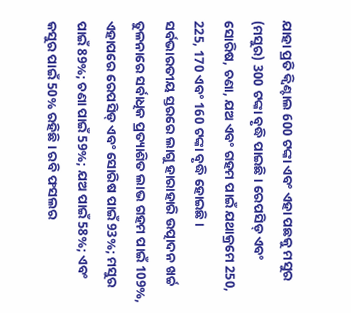ଯାହା ପ୍ରତି କ୍ୱିଣ୍ଟାଲ 600 ଟଙ୍କା ଏବଂ ଏହା ପଛକୁ ମସୁର (ମସୁର) 300 ଟଙ୍କା ବୃଦ୍ଧି ପାଇଛି। ରେପସିଡ୍ ଏବଂ ସୋରିଷ, ଚଣା, ଯଅ ଏବଂ ଗହମ ପାଇଁ ଯଥାକ୍ରମେ 250, 225, 170 ଏବଂ 160 ଟଙ୍କା ବୃଦ୍ଧି ହୋଇଛି।
ସର୍ବଭାରତୀୟ ସ୍ତରରେ ଲାଗୁ ହାରାହାରି ଉତ୍ପାଦନ ଖର୍ଚ୍ଚ ତୁଳନାରେ ସର୍ବାଧିକ ପ୍ରତ୍ୟାଶିତ ଲାଭ ଗହମ ପାଇଁ 109%, ଏହାପରେ ରେପସିଡ୍ ଏବଂ ସୋରିଷ ପାଇଁ 93%; ମସୁର ପାଇଁ 89%; ଚଣା ପାଇଁ 59%; ଯଅ ପାଇଁ 58%; ଏବଂ କସୁର ପାଇଁ 50% ରହିଛି । ରବି ଫସଲର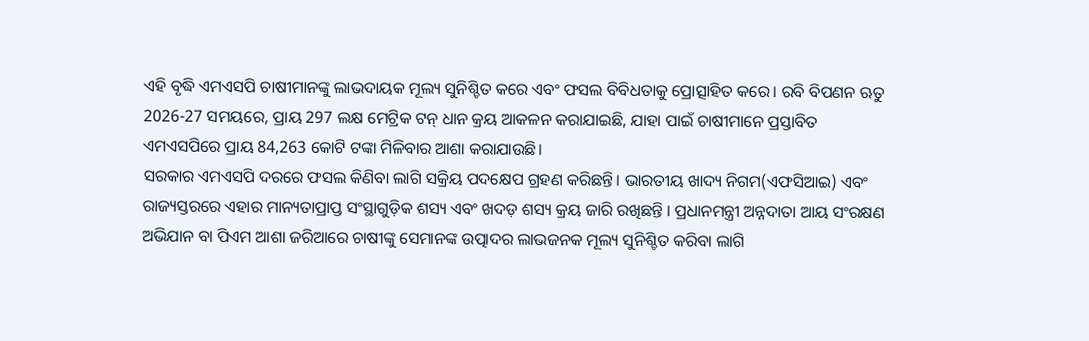ଏହି ବୃଦ୍ଧି ଏମଏସପି ଚାଷୀମାନଙ୍କୁ ଲାଭଦାୟକ ମୂଲ୍ୟ ସୁନିଶ୍ଚିତ କରେ ଏବଂ ଫସଲ ବିବିଧତାକୁ ପ୍ରୋତ୍ସାହିତ କରେ। ରବି ବିପଣନ ଋତୁ 2026-27 ସମୟରେ, ପ୍ରାୟ 297 ଲକ୍ଷ ମେଟ୍ରିକ ଟନ୍ ଧାନ କ୍ରୟ ଆକଳନ କରାଯାଇଛି, ଯାହା ପାଇଁ ଚାଷୀମାନେ ପ୍ରସ୍ତାବିତ ଏମଏସପିରେ ପ୍ରାୟ 84,263 କୋଟି ଟଙ୍କା ମିଳିବାର ଆଶା କରାଯାଉଛି।
ସରକାର ଏମଏସପି ଦରରେ ଫସଲ କିଣିବା ଲାଗି ସକ୍ରିୟ ପଦକ୍ଷେପ ଗ୍ରହଣ କରିଛନ୍ତି। ଭାରତୀୟ ଖାଦ୍ୟ ନିଗମ(ଏଫସିଆଇ) ଏବଂ ରାଜ୍ୟସ୍ତରରେ ଏହାର ମାନ୍ୟତାପ୍ରାପ୍ତ ସଂସ୍ଥାଗୁଡ଼ିକ ଶସ୍ୟ ଏବଂ ଖଦଡ଼ ଶସ୍ୟ କ୍ରୟ ଜାରି ରଖିଛନ୍ତି । ପ୍ରଧାନମନ୍ତ୍ରୀ ଅନ୍ନଦାତା ଆୟ ସଂରକ୍ଷଣ ଅଭିଯାନ ବା ପିଏମ ଆଶା ଜରିଆରେ ଚାଷୀଙ୍କୁ ସେମାନଙ୍କ ଉତ୍ପାଦର ଲାଭଜନକ ମୂଲ୍ୟ ସୁନିଶ୍ଚିତ କରିବା ଲାଗି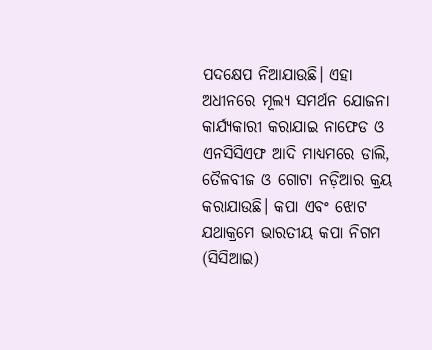ପଦକ୍ଷେପ ନିଆଯାଉଛି। ଏହା ଅଧୀନରେ ମୂଲ୍ୟ ସମର୍ଥନ ଯୋଜନା କାର୍ଯ୍ୟକାରୀ କରାଯାଇ ନାଫେଡ ଓ ଏନସିସିଏଫ ଆଦି ମାଧ୍ୟମରେ ଡାଲି, ତୈଳବୀଜ ଓ ଗୋଟା ନଡ଼ିଆର କ୍ରୟ କରାଯାଉଛି। କପା ଏବଂ ଝୋଟ ଯଥାକ୍ରମେ ଭାରତୀୟ କପା ନିଗମ (ସିସିଆଇ)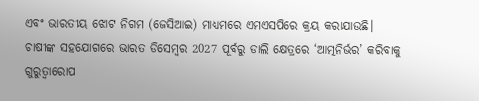ଏବଂ ଭାରତୀୟ ଝୋଟ ନିଗମ (ଜେସିଆଇ) ମାଧ୍ୟମରେ ଏମଏସପିରେ କ୍ରୟ କରାଯାଉଛି।
ଚାଷୀଙ୍କ ସହଯୋଗରେ ଭାରତ ଡିସେମ୍ବର 2027 ପୂର୍ବରୁ ଡାଲି କ୍ଷେତ୍ରରେ ‘ଆତ୍ମନିର୍ଭର’ କରିବାକୁ ଗୁରୁତ୍ୱାରୋପ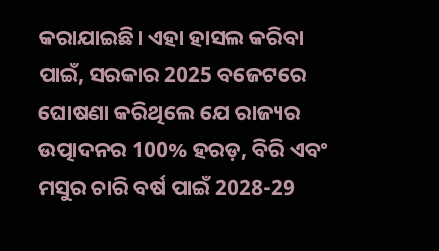କରାଯାଇଛି। ଏହା ହାସଲ କରିବା ପାଇଁ, ସରକାର 2025 ବଜେଟରେ ଘୋଷଣା କରିଥିଲେ ଯେ ରାଜ୍ୟର ଉତ୍ପାଦନର 100% ହରଡ଼, ବିରି ଏବଂ ମସୁର ଚାରି ବର୍ଷ ପାଇଁ 2028-29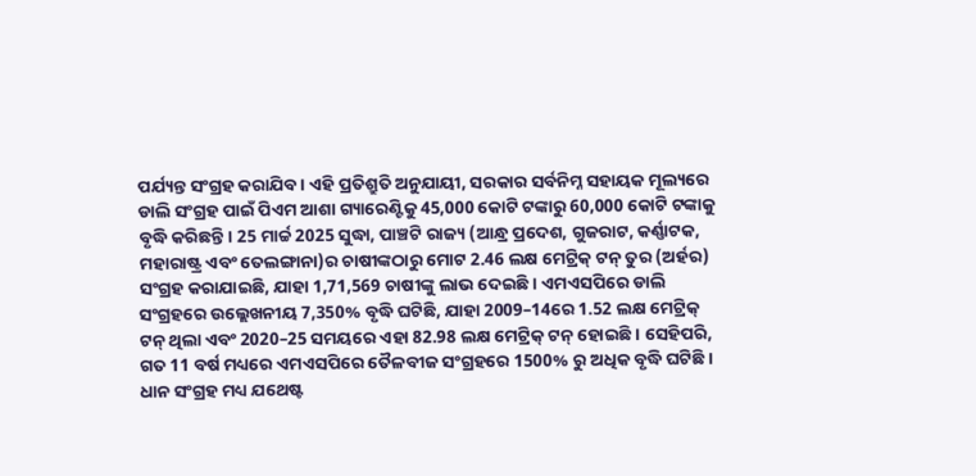ପର୍ଯ୍ୟନ୍ତ ସଂଗ୍ରହ କରାଯିବ। ଏହି ପ୍ରତିଶ୍ରୁତି ଅନୁଯାୟୀ, ସରକାର ସର୍ବନିମ୍ନ ସହାୟକ ମୂଲ୍ୟରେ ଡାଲି ସଂଗ୍ରହ ପାଇଁ ପିଏମ ଆଶା ଗ୍ୟାରେଣ୍ଟିକୁ 45,000 କୋଟି ଟଙ୍କାରୁ 60,000 କୋଟି ଟଙ୍କାକୁ ବୃଦ୍ଧି କରିଛନ୍ତି। 25 ମାର୍ଚ୍ଚ 2025 ସୁଦ୍ଧା, ପାଞ୍ଚଟି ରାଜ୍ୟ (ଆନ୍ଧ୍ର ପ୍ରଦେଶ, ଗୁଜରାଟ, କର୍ଣ୍ଣାଟକ, ମହାରାଷ୍ଟ୍ର ଏବଂ ତେଲଙ୍ଗାନା)ର ଚାଷୀଙ୍କଠାରୁ ମୋଟ 2.46 ଲକ୍ଷ ମେଟ୍ରିକ୍ ଟନ୍ ତୁର (ଅର୍ହର) ସଂଗ୍ରହ କରାଯାଇଛି, ଯାହା 1,71,569 ଚାଷୀଙ୍କୁ ଲାଭ ଦେଇଛି। ଏମଏସପିରେ ଡାଲି ସଂଗ୍ରହରେ ଉଲ୍ଲେଖନୀୟ 7,350% ବୃଦ୍ଧି ଘଟିଛି, ଯାହା 2009–14ରେ 1.52 ଲକ୍ଷ ମେଟ୍ରିକ୍ ଟନ୍ ଥିଲା ଏବଂ 2020–25 ସମୟରେ ଏହା 82.98 ଲକ୍ଷ ମେଟ୍ରିକ୍ ଟନ୍ ହୋଇଛି। ସେହିପରି, ଗତ 11 ବର୍ଷ ମଧ୍ୟରେ ଏମଏସପିରେ ତୈଳବୀଜ ସଂଗ୍ରହରେ 1500% ରୁ ଅଧିକ ବୃଦ୍ଧି ଘଟିଛି।
ଧାନ ସଂଗ୍ରହ ମଧ୍ୟ ଯଥେଷ୍ଟ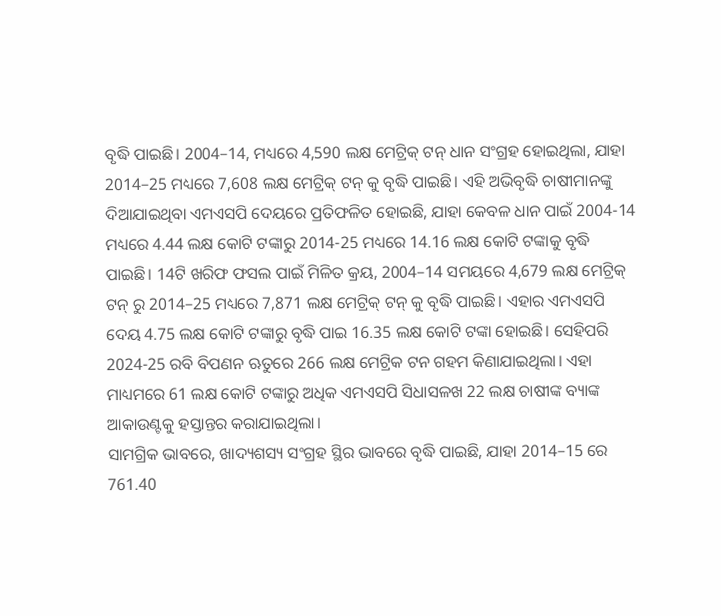ବୃଦ୍ଧି ପାଇଛି। 2004–14, ମଧ୍ୟରେ 4,590 ଲକ୍ଷ ମେଟ୍ରିକ୍ ଟନ୍ ଧାନ ସଂଗ୍ରହ ହୋଇଥିଲା, ଯାହା 2014–25 ମଧ୍ୟରେ 7,608 ଲକ୍ଷ ମେଟ୍ରିକ୍ ଟନ୍ କୁ ବୃଦ୍ଧି ପାଇଛି। ଏହି ଅଭିବୃଦ୍ଧି ଚାଷୀମାନଙ୍କୁ ଦିଆଯାଇଥିବା ଏମଏସପି ଦେୟରେ ପ୍ରତିଫଳିତ ହୋଇଛି, ଯାହା କେବଳ ଧାନ ପାଇଁ 2004-14 ମଧ୍ୟରେ 4.44 ଲକ୍ଷ କୋଟି ଟଙ୍କାରୁ 2014-25 ମଧ୍ୟରେ 14.16 ଲକ୍ଷ କୋଟି ଟଙ୍କାକୁ ବୃଦ୍ଧି ପାଇଛି। 14ଟି ଖରିଫ ଫସଲ ପାଇଁ ମିଳିତ କ୍ରୟ, 2004–14 ସମୟରେ 4,679 ଲକ୍ଷ ମେଟ୍ରିକ୍ ଟନ୍ ରୁ 2014–25 ମଧ୍ୟରେ 7,871 ଲକ୍ଷ ମେଟ୍ରିକ୍ ଟନ୍ କୁ ବୃଦ୍ଧି ପାଇଛି। ଏହାର ଏମଏସପି ଦେୟ 4.75 ଲକ୍ଷ କୋଟି ଟଙ୍କାରୁ ବୃଦ୍ଧି ପାଇ 16.35 ଲକ୍ଷ କୋଟି ଟଙ୍କା ହୋଇଛି। ସେହିପରି 2024-25 ରବି ବିପଣନ ଋତୁରେ 266 ଲକ୍ଷ ମେଟ୍ରିକ ଟନ ଗହମ କିଣାଯାଇଥିଲା। ଏହା ମାଧ୍ୟମରେ 61 ଲକ୍ଷ କୋଟି ଟଙ୍କାରୁ ଅଧିକ ଏମଏସପି ସିଧାସଳଖ 22 ଲକ୍ଷ ଚାଷୀଙ୍କ ବ୍ୟାଙ୍କ ଆକାଉଣ୍ଟକୁ ହସ୍ତାନ୍ତର କରାଯାଇଥିଲା।
ସାମଗ୍ରିକ ଭାବରେ, ଖାଦ୍ୟଶସ୍ୟ ସଂଗ୍ରହ ସ୍ଥିର ଭାବରେ ବୃଦ୍ଧି ପାଇଛି, ଯାହା 2014–15 ରେ 761.40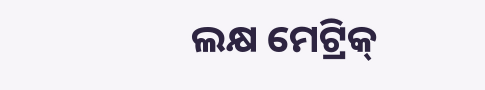ଲକ୍ଷ ମେଟ୍ରିକ୍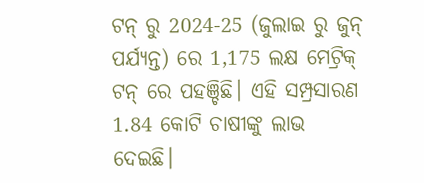ଟନ୍ ରୁ 2024-25 (ଜୁଲାଇ ରୁ ଜୁନ୍ ପର୍ଯ୍ୟନ୍ତ) ରେ 1,175 ଲକ୍ଷ ମେଟ୍ରିକ୍ ଟନ୍ ରେ ପହଞ୍ଚିଛି। ଏହି ସମ୍ପ୍ରସାରଣ 1.84 କୋଟି ଚାଷୀଙ୍କୁ ଲାଭ ଦେଇଛି।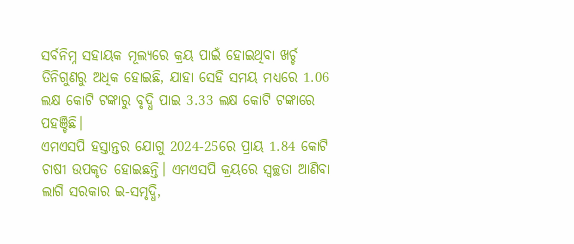ସର୍ବନିମ୍ନ ସହାୟକ ମୂଲ୍ୟରେ କ୍ରୟ ପାଇଁ ହୋଇଥିବା ଖର୍ଚ୍ଚ ତିନିଗୁଣରୁ ଅଧିକ ହୋଇଛି, ଯାହା ସେହି ସମୟ ମଧ୍ୟରେ 1.06 ଲକ୍ଷ କୋଟି ଟଙ୍କାରୁ ବୃଦ୍ଧି ପାଇ 3.33 ଲକ୍ଷ କୋଟି ଟଙ୍କାରେ ପହଞ୍ଚିଛି।
ଏମଏସପି ହସ୍ତାନ୍ତର ଯୋଗୁ 2024-25ରେ ପ୍ରାୟ 1.84 କୋଟି ଚାଷୀ ଉପକୃତ ହୋଇଛନ୍ତି। ଏମଏସପି କ୍ରୟରେ ସ୍ୱଚ୍ଛତା ଆଣିବା ଲାଗି ସରକାର ଇ-ସମୃଦ୍ଧି,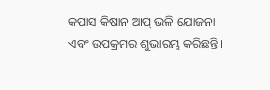କପାସ କିଷାନ ଆପ୍ ଭଳି ଯୋଜନା ଏବଂ ଉପକ୍ରମର ଶୁଭାରମ୍ଭ କରିଛନ୍ତି।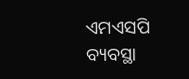ଏମଏସପି ବ୍ୟବସ୍ଥା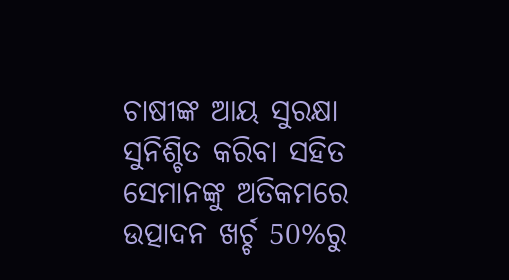ଚାଷୀଙ୍କ ଆୟ ସୁରକ୍ଷା ସୁନିଶ୍ଚିତ କରିବା ସହିତ ସେମାନଙ୍କୁ ଅତିକମରେ ଉତ୍ପାଦନ ଖର୍ଚ୍ଚ 50%ରୁ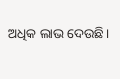ଅଧିକ ଲାଭ ଦେଉଛି।